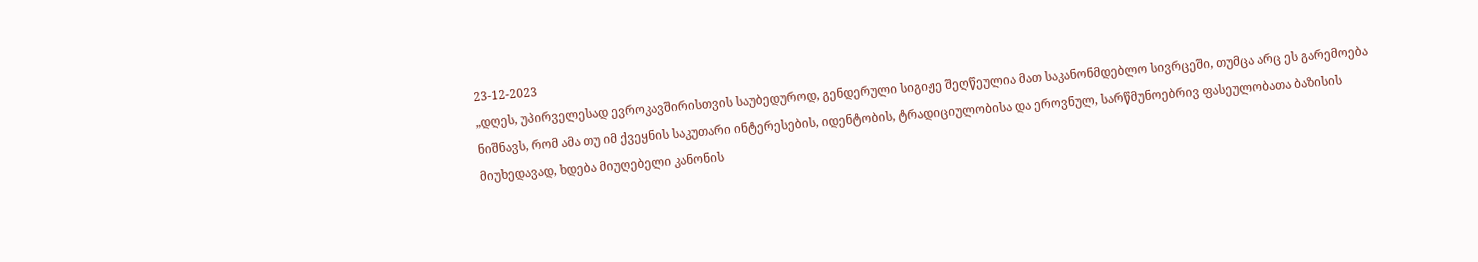23-12-2023
„დღეს, უპირველესად ევროკავშირისთვის საუბედუროდ, გენდერული სიგიჟე შეღწეულია მათ საკანონმდებლო სივრცეში, თუმცა არც ეს გარემოება ნიშნავს, რომ ამა თუ იმ ქვეყნის საკუთარი ინტერესების, იდენტობის, ტრადიციულობისა და ეროვნულ, სარწმუნოებრივ ფასეულობათა ბაზისის მიუხედავად, ხდება მიუღებელი კანონის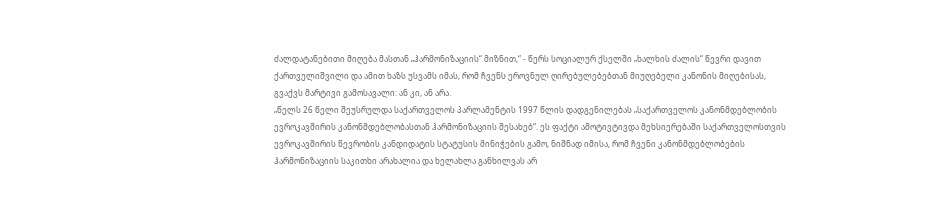ძალდატანებითი მიღება მასთან „ჰარმონიზაციის“ მიზნით,“ - წერს სოციალურ ქსელში „ხალხის ძალის“ წევრი დავით ქართველიშვილი და ამით ხაზს უსვამს იმას, რომ ჩვენს ეროვნულ ღირებულებებთან მიუღებელი კანონის მიღებისას, გვაქვს მარტივი გამოსავალი: ან კი, ან არა.
„წელს 26 წელი შეუსრულდა საქართველოს პარლამენტის 1997 წლის დადგენილებას „საქართველოს კანონმდებლობის ევროკავშირის კანონმდებლობასთან ჰარმონიზაციის შესახებ“. ეს ფაქტი ამოტივტივდა მეხსიერებაში საქართველოსთვის ევროკავშირის წევრობის კანდიდატის სტატუსის მინიჭების გამო, ნიშნად იმისა, რომ ჩვენი კანონმდებლობების ჰარმონიზაციის საკითხი არახალია და ხელახლა განხილვას არ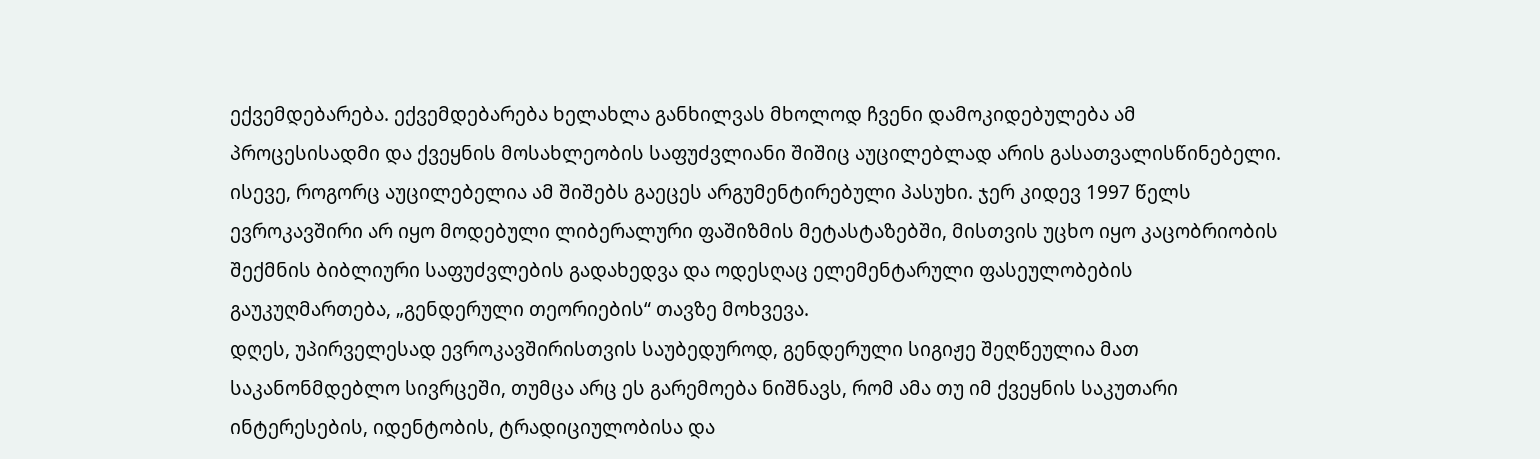ექვემდებარება. ექვემდებარება ხელახლა განხილვას მხოლოდ ჩვენი დამოკიდებულება ამ პროცესისადმი და ქვეყნის მოსახლეობის საფუძვლიანი შიშიც აუცილებლად არის გასათვალისწინებელი. ისევე, როგორც აუცილებელია ამ შიშებს გაეცეს არგუმენტირებული პასუხი. ჯერ კიდევ 1997 წელს ევროკავშირი არ იყო მოდებული ლიბერალური ფაშიზმის მეტასტაზებში, მისთვის უცხო იყო კაცობრიობის შექმნის ბიბლიური საფუძვლების გადახედვა და ოდესღაც ელემენტარული ფასეულობების გაუკუღმართება, „გენდერული თეორიების“ თავზე მოხვევა.
დღეს, უპირველესად ევროკავშირისთვის საუბედუროდ, გენდერული სიგიჟე შეღწეულია მათ საკანონმდებლო სივრცეში, თუმცა არც ეს გარემოება ნიშნავს, რომ ამა თუ იმ ქვეყნის საკუთარი ინტერესების, იდენტობის, ტრადიციულობისა და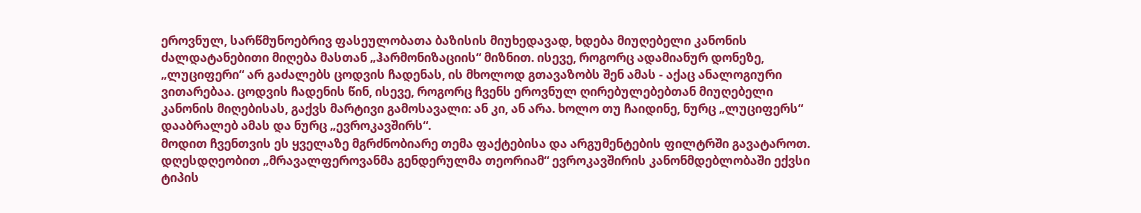ეროვნულ, სარწმუნოებრივ ფასეულობათა ბაზისის მიუხედავად, ხდება მიუღებელი კანონის ძალდატანებითი მიღება მასთან „ჰარმონიზაციის“ მიზნით. ისევე, როგორც ადამიანურ დონეზე, „ლუციფერი“ არ გაძალებს ცოდვის ჩადენას, ის მხოლოდ გთავაზობს შენ ამას - აქაც ანალოგიური ვითარებაა. ცოდვის ჩადენის წინ, ისევე, როგორც ჩვენს ეროვნულ ღირებულებებთან მიუღებელი კანონის მიღებისას, გაქვს მარტივი გამოსავალი: ან კი, ან არა. ხოლო თუ ჩაიდინე, ნურც „ლუციფერს“ დააბრალებ ამას და ნურც „ევროკავშირს“.
მოდით ჩვენთვის ეს ყველაზე მგრძნობიარე თემა ფაქტებისა და არგუმენტების ფილტრში გავატაროთ. დღესდღეობით „მრავალფეროვანმა გენდერულმა თეორიამ“ ევროკავშირის კანონმდებლობაში ექვსი ტიპის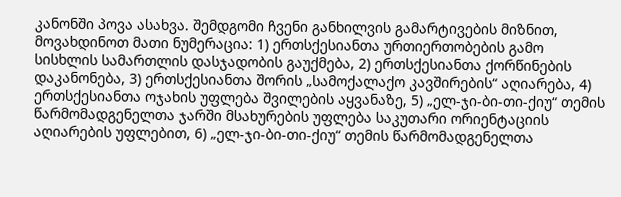კანონში პოვა ასახვა. შემდგომი ჩვენი განხილვის გამარტივების მიზნით, მოვახდინოთ მათი ნუმერაცია: 1) ერთსქესიანთა ურთიერთობების გამო სისხლის სამართლის დასჯადობის გაუქმება, 2) ერთსქესიანთა ქორწინების დაკანონება, 3) ერთსქესიანთა შორის „სამოქალაქო კავშირების“ აღიარება, 4) ერთსქესიანთა ოჯახის უფლება შვილების აყვანაზე, 5) „ელ-ჯი-ბი-თი-ქიუ“ თემის წარმომადგენელთა ჯარში მსახურების უფლება საკუთარი ორიენტაციის აღიარების უფლებით, 6) „ელ-ჯი-ბი-თი-ქიუ“ თემის წარმომადგენელთა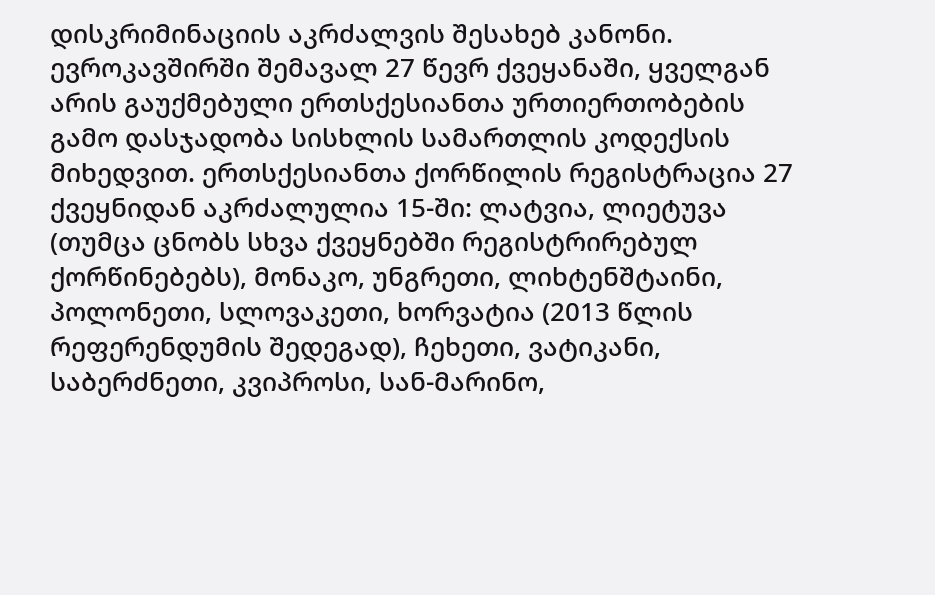დისკრიმინაციის აკრძალვის შესახებ კანონი.
ევროკავშირში შემავალ 27 წევრ ქვეყანაში, ყველგან არის გაუქმებული ერთსქესიანთა ურთიერთობების გამო დასჯადობა სისხლის სამართლის კოდექსის მიხედვით. ერთსქესიანთა ქორწილის რეგისტრაცია 27 ქვეყნიდან აკრძალულია 15-ში: ლატვია, ლიეტუვა (თუმცა ცნობს სხვა ქვეყნებში რეგისტრირებულ ქორწინებებს), მონაკო, უნგრეთი, ლიხტენშტაინი, პოლონეთი, სლოვაკეთი, ხორვატია (2013 წლის რეფერენდუმის შედეგად), ჩეხეთი, ვატიკანი, საბერძნეთი, კვიპროსი, სან-მარინო,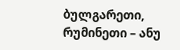ბულგარეთი, რუმინეთი – ანუ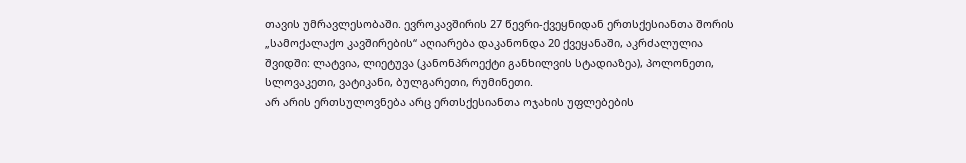თავის უმრავლესობაში. ევროკავშირის 27 წევრი-ქვეყნიდან ერთსქესიანთა შორის „სამოქალაქო კავშირების“ აღიარება დაკანონდა 20 ქვეყანაში, აკრძალულია შვიდში: ლატვია, ლიეტუვა (კანონპროექტი განხილვის სტადიაზეა), პოლონეთი, სლოვაკეთი, ვატიკანი, ბულგარეთი, რუმინეთი.
არ არის ერთსულოვნება არც ერთსქესიანთა ოჯახის უფლებების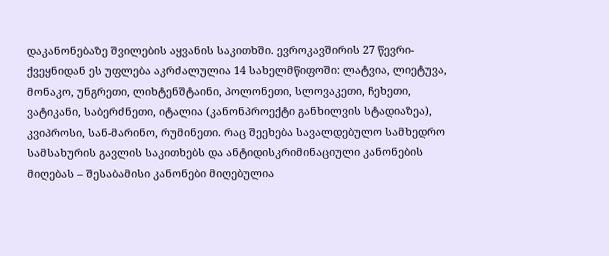დაკანონებაზე შვილების აყვანის საკითხში. ევროკავშირის 27 წევრი-ქვეყნიდან ეს უფლება აკრძალულია 14 სახელმწიფოში: ლატვია, ლიეტუვა, მონაკო, უნგრეთი, ლიხტენშტაინი, პოლონეთი, სლოვაკეთი, ჩეხეთი, ვატიკანი, საბერძნეთი, იტალია (კანონპროექტი განხილვის სტადიაზეა), კვიპროსი, სან-მარინო, რუმინეთი. რაც შეეხება სავალდებულო სამხედრო სამსახურის გავლის საკითხებს და ანტიდისკრიმინაციული კანონების მიღებას – შესაბამისი კანონები მიღებულია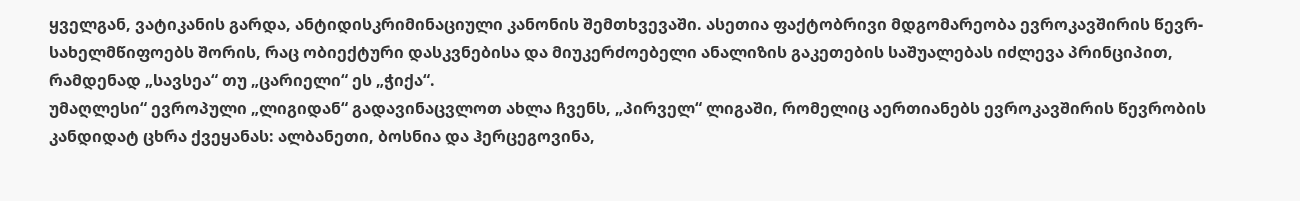ყველგან, ვატიკანის გარდა, ანტიდისკრიმინაციული კანონის შემთხვევაში. ასეთია ფაქტობრივი მდგომარეობა ევროკავშირის წევრ- სახელმწიფოებს შორის, რაც ობიექტური დასკვნებისა და მიუკერძოებელი ანალიზის გაკეთების საშუალებას იძლევა პრინციპით, რამდენად „სავსეა“ თუ „ცარიელი“ ეს „ჭიქა“.
უმაღლესი“ ევროპული „ლიგიდან“ გადავინაცვლოთ ახლა ჩვენს, „პირველ“ ლიგაში, რომელიც აერთიანებს ევროკავშირის წევრობის კანდიდატ ცხრა ქვეყანას: ალბანეთი, ბოსნია და ჰერცეგოვინა,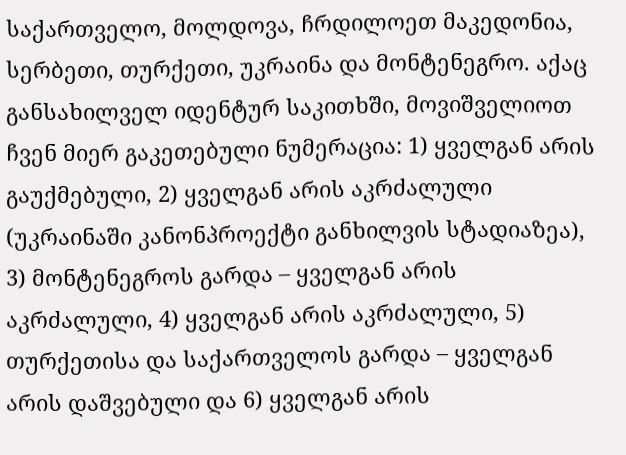საქართველო, მოლდოვა, ჩრდილოეთ მაკედონია, სერბეთი, თურქეთი, უკრაინა და მონტენეგრო. აქაც განსახილველ იდენტურ საკითხში, მოვიშველიოთ ჩვენ მიერ გაკეთებული ნუმერაცია: 1) ყველგან არის გაუქმებული, 2) ყველგან არის აკრძალული (უკრაინაში კანონპროექტი განხილვის სტადიაზეა), 3) მონტენეგროს გარდა – ყველგან არის აკრძალული, 4) ყველგან არის აკრძალული, 5) თურქეთისა და საქართველოს გარდა – ყველგან არის დაშვებული და 6) ყველგან არის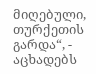მიღებული, თურქეთის გარდა“, - აცხადებს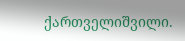ქართველიშვილი.